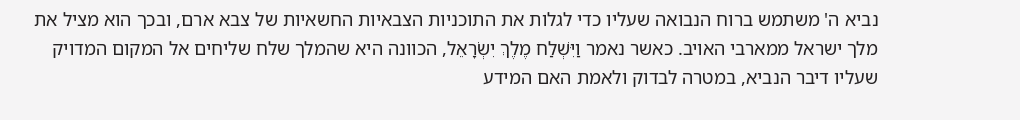נביא ה' משתמש ברוח הנבואה שעליו כדי לגלות את התוכניות הצבאיות החשאיות של צבא ארם, ובכך הוא מציל את מלך ישראל ממארבי האויב. כאשר נאמר וַיִּשְׁלַח מֶלֶךְ יִשְׂרָאֵל, הכוונה היא שהמלך שלח שליחים אל המקום המדויק שעליו דיבר הנביא, במטרה לבדוק ולאמת האם המידע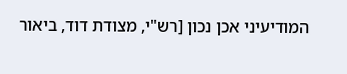המודיעיני אכן נכון [רש"י, מצודת דוד, ביאור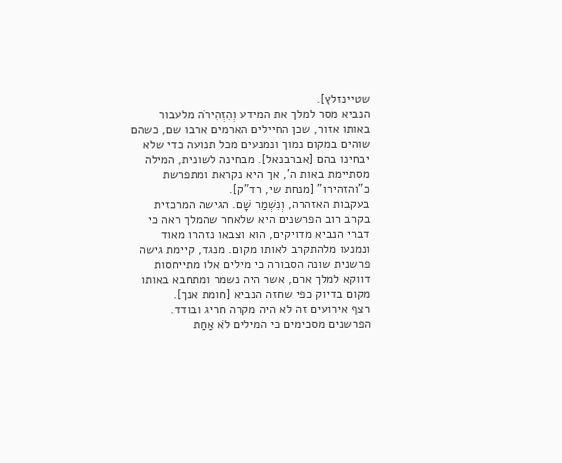שטיינזלץ].
הנביא מסר למלך את המידע וְהִזְהִירֹה מלעבור באותו אזור, שכן החיילים הארמים ארבו שם, כשהם שוהים במקום נמוך ונמנעים מכל תנועה כדי שלא יבחינו בהם [אברבנאל]. מבחינה לשונית, המילה מסתיימת באות ה', אך היא נקראת ומתפרשת כ"והזהירו" [מנחת שי, רד"ק].
בעקבות האזהרה, וְנִשְׁמַר שָׁם. הגישה המרכזית בקרב רוב הפרשנים היא שלאחר שהמלך ראה כי דברי הנביא מדויקים, הוא וצבאו נזהרו מאוד ונמנעו מלהתקרב לאותו מקום. מנגד, קיימת גישה פרשנית שונה הסבורה כי מילים אלו מתייחסות דווקא למלך ארם, אשר היה נשמר ומתחבא באותו מקום בדיוק כפי שחזה הנביא [חומת אנך].
רצף אירועים זה לא היה מקרה חריג ובודד. הפרשנים מסכימים כי המילים לֹא אַחַת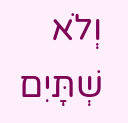וְלֹא שְׁתָּיִם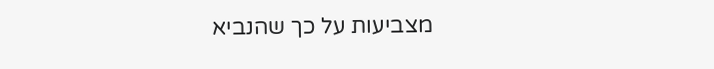מצביעות על כך שהנביא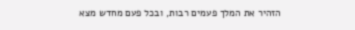הזהיר את המלך פעמים רבות, ובכל פעם מחדש מצא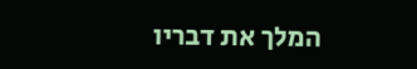המלך את דבריו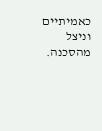כאמיתיים וניצל מהסכנה.